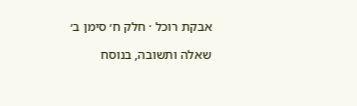אבקת רוכל · חלק ח׳ סימן ב׳

שאלה ותשובה, בנוסח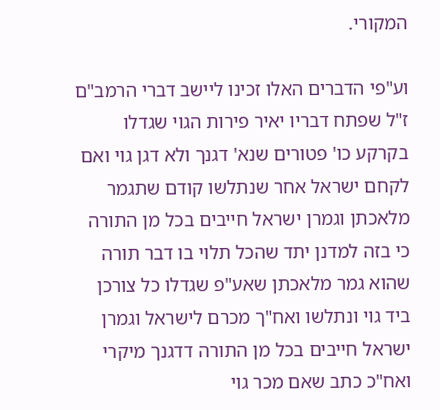המקורי.

וע"פי הדברים האלו זכינו ליישב דברי הרמב"ם ז"ל שפתח דבריו יאיר פירות הגוי שגדלו בקרקע כו' פטורים שנא' דגנך ולא דגן גוי ואם לקחם ישראל אחר שנתלשו קודם שתגמר מלאכתן וגמרן ישראל חייבים בכל מן התורה כי בזה למדנן יתד שהכל תלוי בו דבר תורה שהוא גמר מלאכתן שאע"פ שגדלו כל צורכן ביד גוי ונתלשו ואח"ך מכרם לישראל וגמרן ישראל חייבים בכל מן התורה דדגנך מיקרי ואח"כ כתב שאם מכר גוי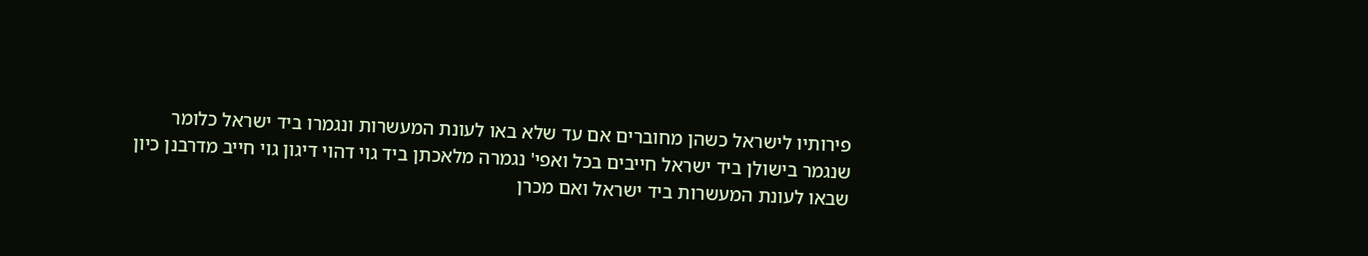פירותיו לישראל כשהן מחוברים אם עד שלא באו לעונת המעשרות ונגמרו ביד ישראל כלומר שנגמר בישולן ביד ישראל חייבים בכל ואפי' נגמרה מלאכתן ביד גוי דהוי דיגון גוי חייב מדרבנן כיון שבאו לעונת המעשרות ביד ישראל ואם מכרן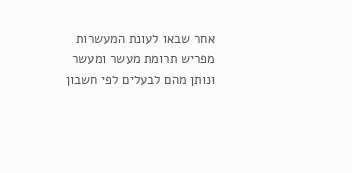אחר שבאו לעונת המעשרות מפריש תרומת מעשר ומעשר ונותן מהם לבעלים לפי חשבון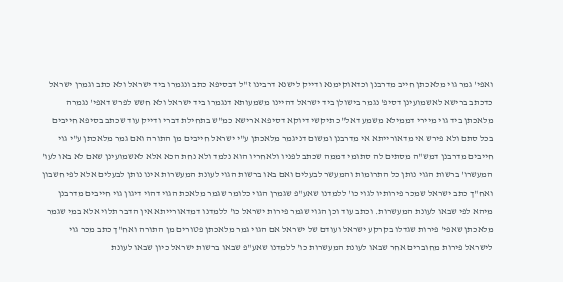ואפי' גמר גוי מלאכתן חייב מדרבנן וכדאוקימנא ודייק לישנא דרבינו ז"ל דבסיפא כתב ונגמרו ביד ישראל ולא כתב וגמרן ישראל כדכתב ברישא לאשמועינן דסיפ' נגמר בישולן ביד ישראל דהיינו משמעותא דנגמרו ביד ישראל ולא חשש לפרש דאפי' נגמרה מלאכתן ביד גוי מיירי דממילא משמע דאל"כ תיקשי דיוקא דסיפא ארישא כמ"ש בתחילת דברי ודייק עוד שכתב בסיפא חייבים בכל סתם ולא פירש אי מדאורייתא אי מדרבנן ומשום דניגמר מלאכתן ע"י ישראל חייבים מן התורה ואם גמר מלאכתן ע"י גוי חייבים מדרבנן דמש"ה מסתים לה סתומי דממה שכתב לפניו ולאחריו הוא נלמד ולא נחת הכא אלא לאשמועינן שאם לא באו לעו' המעשרו' ברשות הגוי נותן כל התרומות והמעשר לבעלים ואם באו ברשות הגוי לעונת המעשרות אינו נותן לבעלים אלא לפי חשבון ואח"ך כתב ישראל שמכר פירותיו לגוי כו' ללמדנו שאע"פ שגמרן הגוי כלומר שגמר מלאכת הגוי דהוי דיגון גוי חייבים מדרבנן מיהא לפי שבאו לעונת המעשרות. וכתב עוד וכן הגוי שגמר פירות ישראל כו' ללמדנו דמדאורייתא אין הדבר תלוי אלא במי שגמר מלאכתן שאפי' פירות שגדלו בקרקע ישראל ועודם של ישראל אם הגוי גמר מלאכתן פטורים מן התורה ואח"ך כתב מכר גוי לישראל פירות מחוברים אחר שבאו לעונת המעשרות כו' ללמדנו שאע"פ שבאו ברשות ישראל כיון שבאו לעונת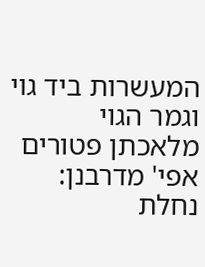המעשרות ביד גוי וגמר הגוי מלאכתן פטורים אפי' מדרבנן:
נחלת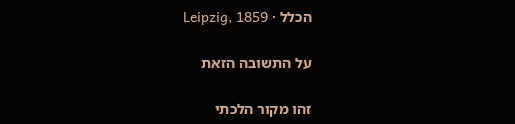הכלל · Leipzig, 1859

על התשובה הזאת

זהו מקור הלכתי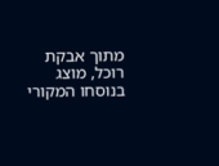מתוך אבקת רוכל, מוצג בנוסחו המקורי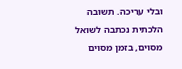ובלי עריכה. תשובה הלכתית נכתבה לשואל מסוים, בזמן מסוים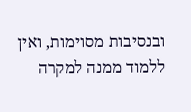ובנסיבות מסוימות, ואין ללמוד ממנה למקרה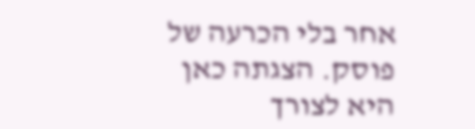אחר בלי הכרעה של פוסק. הצגתה כאן היא לצורך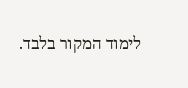לימוד המקור בלבד.